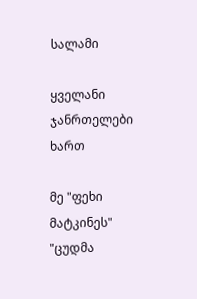სალამი

ყველანი ჯანრთელები ხართ

მე "ფეხი მატკინეს" "ცუდმა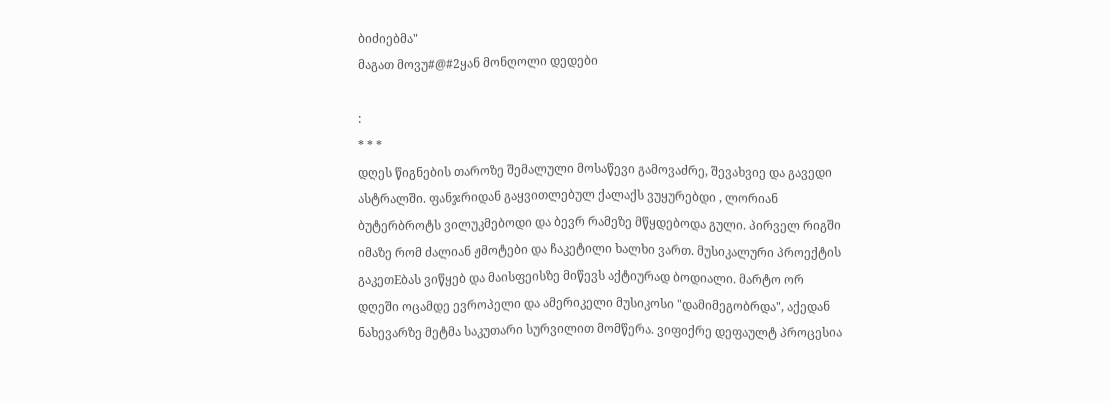ბიძიებმა"
მაგათ მოვუ#@#2ყან მონღოლი დედები

:
* * *
დღეს წიგნების თაროზე შემალული მოსაწევი გამოვაძრე, შევახვიე და გავედი ასტრალში. ფანჯრიდან გაყვითლებულ ქალაქს ვუყურებდი , ლორიან ბუტერბროტს ვილუკმებოდი და ბევრ რამეზე მწყდებოდა გული. პირველ რიგში იმაზე რომ ძალიან ჟმოტები და ჩაკეტილი ხალხი ვართ. მუსიკალური პროექტის გაკეთEბას ვიწყებ და მაისფეისზე მიწევს აქტიურად ბოდიალი. მარტო ორ დღეში ოცამდე ევროპელი და ამერიკელი მუსიკოსი "დამიმეგობრდა", აქედან ნახევარზე მეტმა საკუთარი სურვილით მომწერა. ვიფიქრე დეფაულტ პროცესია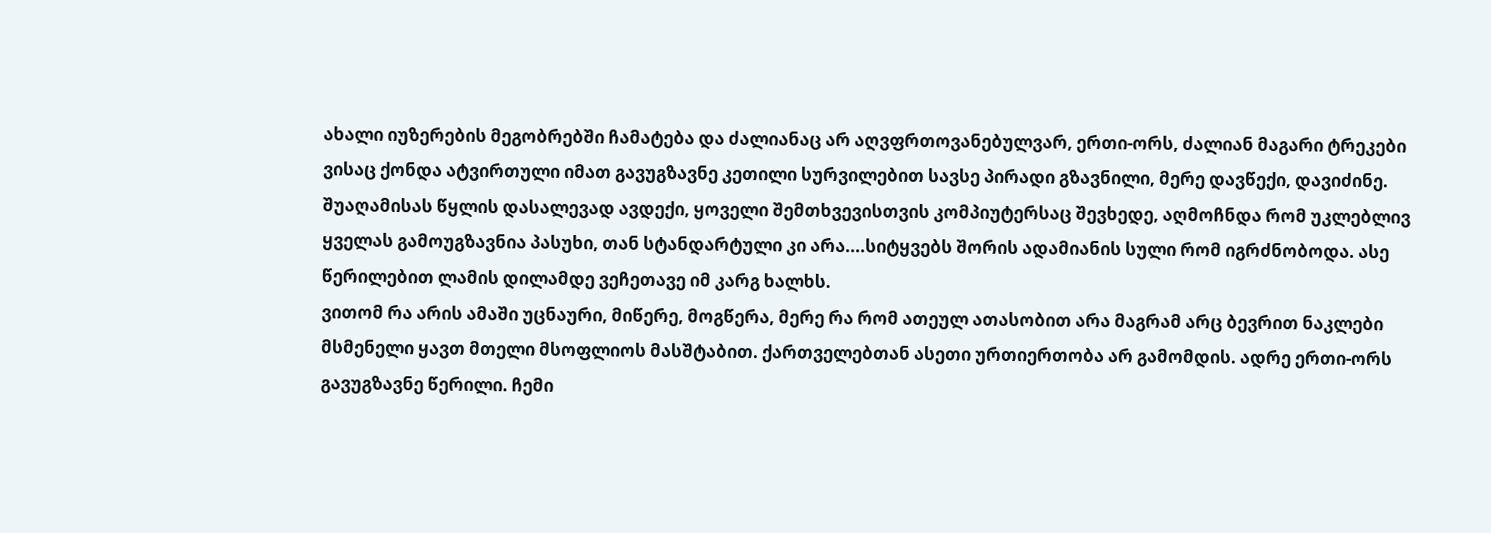ახალი იუზერების მეგობრებში ჩამატება და ძალიანაც არ აღვფრთოვანებულვარ, ერთი-ორს, ძალიან მაგარი ტრეკები ვისაც ქონდა ატვირთული იმათ გავუგზავნე კეთილი სურვილებით სავსე პირადი გზავნილი, მერე დავწექი, დავიძინე. შუაღამისას წყლის დასალევად ავდექი, ყოველი შემთხვევისთვის კომპიუტერსაც შევხედე, აღმოჩნდა რომ უკლებლივ ყველას გამოუგზავნია პასუხი, თან სტანდარტული კი არა....სიტყვებს შორის ადამიანის სული რომ იგრძნობოდა. ასე წერილებით ლამის დილამდე ვეჩეთავე იმ კარგ ხალხს.
ვითომ რა არის ამაში უცნაური, მიწერე, მოგწერა, მერე რა რომ ათეულ ათასობით არა მაგრამ არც ბევრით ნაკლები მსმენელი ყავთ მთელი მსოფლიოს მასშტაბით. ქართველებთან ასეთი ურთიერთობა არ გამომდის. ადრე ერთი-ორს გავუგზავნე წერილი. ჩემი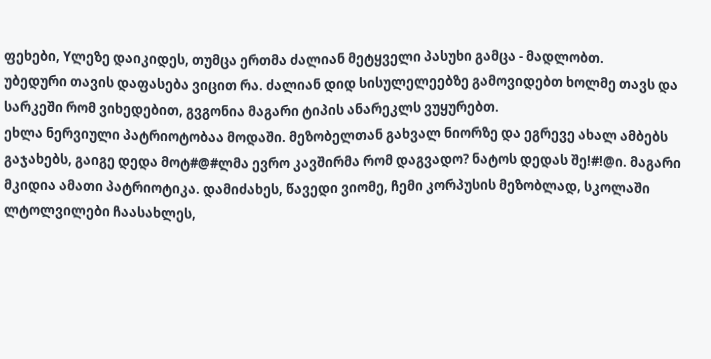ფეხები, Yლეზე დაიკიდეს, თუმცა ერთმა ძალიან მეტყველი პასუხი გამცა - მადლობთ.
უბედური თავის დაფასება ვიცით რა. ძალიან დიდ სისულელეებზე გამოვიდებთ ხოლმე თავს და სარკეში რომ ვიხედებით, გვგონია მაგარი ტიპის ანარეკლს ვუყურებთ.
ეხლა ნერვიული პატრიოტობაა მოდაში. მეზობელთან გახვალ ნიორზე და ეგრევე ახალ ამბებს გაჯახებს, გაიგე დედა მოტ#@#ლმა ევრო კავშირმა რომ დაგვადო? ნატოს დედას შე!#!@ი. მაგარი მკიდია ამათი პატრიოტიკა. დამიძახეს, წავედი ვიომე, ჩემი კორპუსის მეზობლად, სკოლაში ლტოლვილები ჩაასახლეს,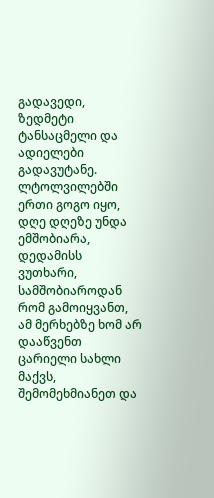გადავედი, ზედმეტი ტანსაცმელი და ადიელები გადავუტანე. ლტოლვილებში ერთი გოგო იყო, დღე დღეზე უნდა ემშობიარა, დედამისს ვუთხარი, სამშობიაროდან რომ გამოიყვანთ, ამ მერხებზე ხომ არ დააწვენთ ცარიელი სახლი მაქვს, შემომეხმიანეთ და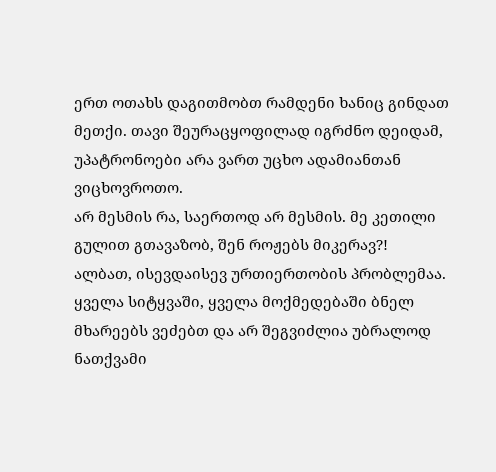ერთ ოთახს დაგითმობთ რამდენი ხანიც გინდათ მეთქი. თავი შეურაცყოფილად იგრძნო დეიდამ, უპატრონოები არა ვართ უცხო ადამიანთან ვიცხოვროთო.
არ მესმის რა, საერთოდ არ მესმის. მე კეთილი გულით გთავაზობ, შენ როჟებს მიკერავ?!
ალბათ, ისევდაისევ ურთიერთობის პრობლემაა. ყველა სიტყვაში, ყველა მოქმედებაში ბნელ მხარეებს ვეძებთ და არ შეგვიძლია უბრალოდ ნათქვამი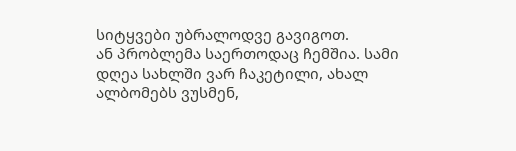სიტყვები უბრალოდვე გავიგოთ.
ან პრობლემა საერთოდაც ჩემშია. სამი დღეა სახლში ვარ ჩაკეტილი, ახალ ალბომებს ვუსმენ,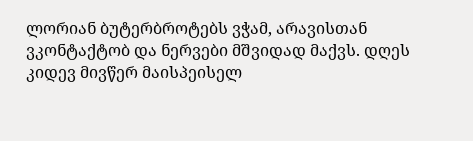ლორიან ბუტერბროტებს ვჭამ, არავისთან ვკონტაქტობ და ნერვები მშვიდად მაქვს. დღეს კიდევ მივწერ მაისპეისელ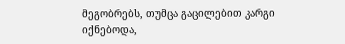მეგობრებს, თუმცა გაცილებით კარგი იქნებოდა,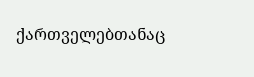ქართველებთანაც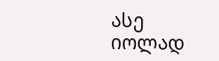ასე იოლად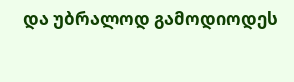და უბრალოდ გამოდიოდეს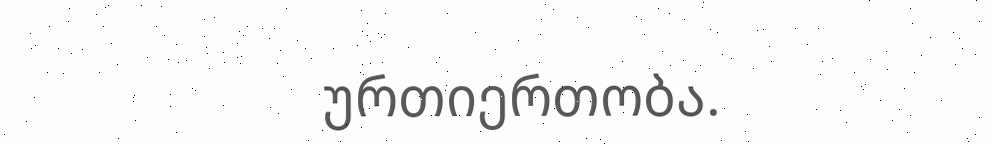ურთიერთობა.